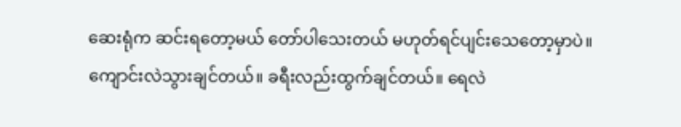ဆေးရုံက ဆင်းရတော့မယ် တော်ပါသေးတယ် မဟုတ်ရင်ပျင်းသေတော့မှာပဲ။ ကျောင်းလဲသွားချင်တယ်။ ခရီးလည်းထွက်ချင်တယ်။ ရေလဲ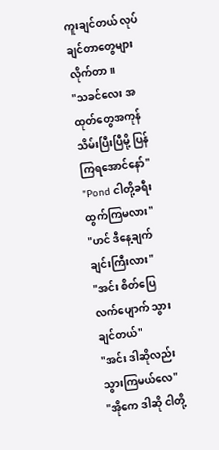ကူးချင်တယ် လုပ်ချင်တာတွေများလိုက်တာ။
"သခင်လေး အထုတ်တွေအကုန် သိမ်းပြီးပြီမို့ ပြန်ကြရအောင်နော်"
"Pond ငါတို့ခရီးထွက်ကြမလား"
"ဟင် ဒီနေ့ချက်ချင်းကြီးလား"
"အင်း စိတ်ပြေလက်ပျောက် သွားချင်တယ်"
"အင်း ဒါဆိုလည်းသွားကြမယ်လေ"
"အိုကေ ဒါဆို ငါတို့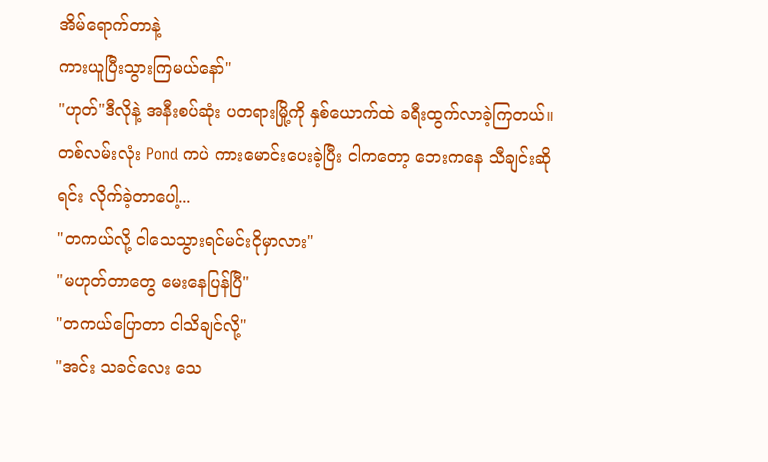အိမ်ရောက်တာနဲ့
ကားယူပြီးသွားကြမယ်နော်"
"ဟုတ်"ဒီလိုနဲ့ အနီးစပ်ဆုံး ပတရားမြို့ကို နှစ်ယောက်ထဲ ခရီးထွက်လာခဲ့ကြတယ်။ တစ်လမ်းလုံး Pond ကပဲ ကားမောင်းပေးခဲ့ပြီး ငါကတော့ ဘေးကနေ သီချင်းဆိုရင်း လိုက်ခဲ့တာပေါ့...
"တကယ်လို့ ငါသေသွားရင်မင်းငိုမှာလား"
"မဟုတ်တာတွေ မေးနေပြန်ပြီ"
"တကယ်ပြောတာ ငါသိချင်လို့"
"အင်း သခင်လေး သေ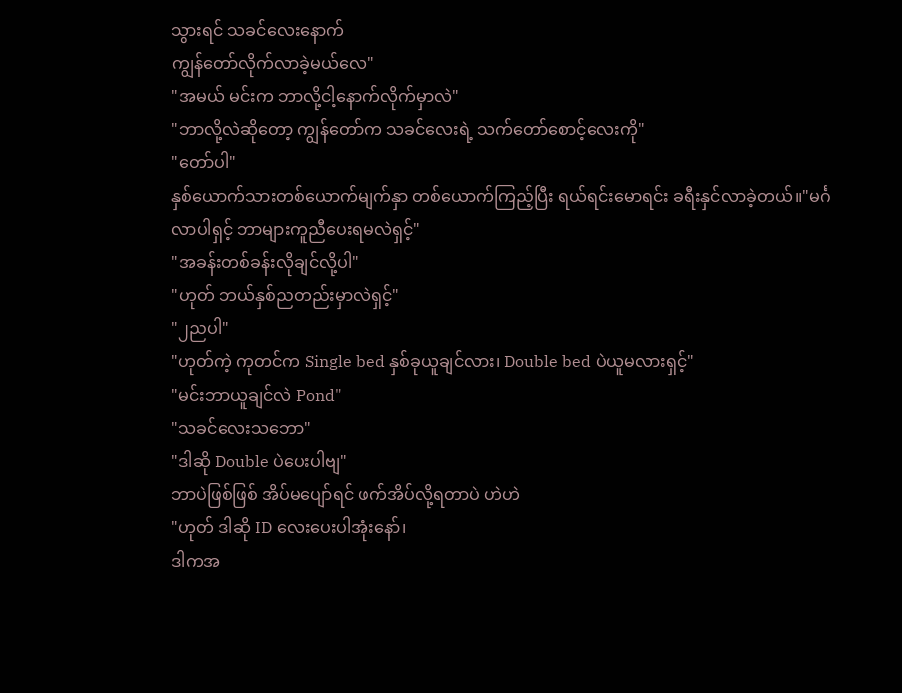သွားရင် သခင်လေးနောက်
ကျွန်တော်လိုက်လာခဲ့မယ်လေ"
"အမယ် မင်းက ဘာလို့ငါ့နောက်လိုက်မှာလဲ"
"ဘာလို့လဲဆိုတော့ ကျွန်တော်က သခင်လေးရဲ့ သက်တော်စောင့်လေးကို"
"တော်ပါ"
နှစ်ယောက်သားတစ်ယောက်မျက်နှာ တစ်ယောက်ကြည့်ပြီး ရယ်ရင်းမောရင်း ခရီးနှင်လာခဲ့တယ်။"မင်္ဂလာပါရှင့် ဘာများကူညီပေးရမလဲရှင့်"
"အခန်းတစ်ခန်းလိုချင်လို့ပါ"
"ဟုတ် ဘယ်နှစ်ညတည်းမှာလဲရှင့်"
"၂ညပါ"
"ဟုတ်ကဲ့ ကုတင်က Single bed နှစ်ခုယူချင်လား၊ Double bed ပဲယူမလားရှင့်"
"မင်းဘာယူချင်လဲ Pond"
"သခင်လေးသဘော"
"ဒါဆို Double ပဲပေးပါဗျ"
ဘာပဲဖြစ်ဖြစ် အိပ်မပျော်ရင် ဖက်အိပ်လို့ရတာပဲ ဟဲဟဲ
"ဟုတ် ဒါဆို ID လေးပေးပါအုံးနော်၊
ဒါကအ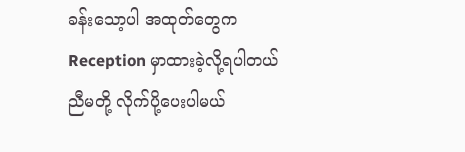ခန်းသော့ပါ အထုတ်တွေက Reception မှာထားခဲ့လို့ရပါတယ် ညီမတို့ လိုက်ပို့ပေးပါမယ်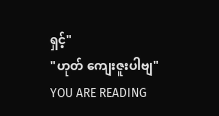ရှင့်"
"ဟုတ် ကျေးဇူးပါဗျ"
YOU ARE READING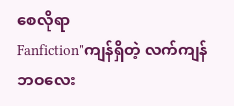စေလိုရာ
Fanfiction"ကျန်ရှိတဲ့ လက်ကျန်ဘဝလေး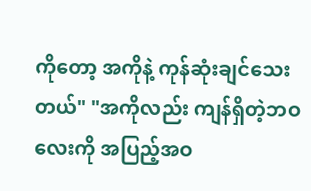ကိုတော့ အကိုနဲ့ ကုန်ဆုံးချင်သေးတယ်" "အကိုလည်း ကျန်ရှိတဲ့ဘဝလေးကို အပြည့်အဝ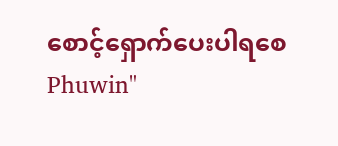စောင့်ရှောက်ပေးပါရစေ Phuwin"